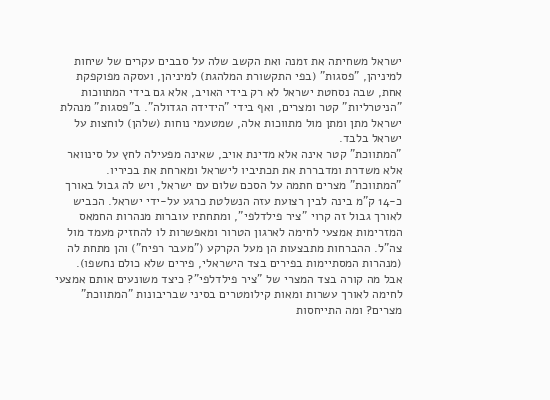ישראל משחיתה את זמנה ואת הקשב שלה על סבבים עקרים של שיחות למיניהן, "פסגות" (בפי התקשורת המלהגת) למיניהן, ועסקה מפוקפקת אחת, שבה נסחטת ישראל לא רק בידי האויב, אלא גם בידי המתווכות "הניטרליות" קטר ומצרים, ואף בידי "הידידה הגדולה". ב"פסגות" מנהלת ישראל מתן ומתן מול מתווכות אלה, שמטעמי נוחות (שלהן) לוחצות על ישראל בלבד.
"המתווכת" קטר אינה אלא מדינת אויב, שאינה מפעילה לחץ על סינוואר אלא משדרת ומדבררת את תכתיביו לישראל ומארחת את בכיריו.
"המתווכת" מצרים חתמה על הסכם שלום עם ישראל, ויש לה גבול באורך כ-14 ק"מ בינה לבין רצועת עזה הנשלטת כרגע על-ידי ישראל. הכביש לאורך גבול זה קרוי "ציר פילדלפי", ומתחתיו עוברות מנהרות החמאס המזרימות אמצעי לחימה לארגון הטרור ומאפשרות לו להחזיק מעמד מול צה"ל. ההברחות מתבצעות הן מעל הקרקע ("מעבר רפיח") והן מתחת לה (מנהרות המסתיימות בפירים בצד הישראלי, פירים שלא כולם נחשפו).
אבל מה קורה בצד המצרי של "ציר פילדלפי"? כיצד משונעים אותם אמצעי לחימה לאורך עשרות ומאות קילומטרים בסיני שבריבונות "המתווכת" מצרים? ומה התייחסות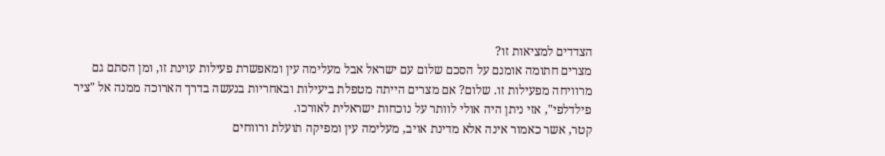הצדדים למציאות זו?
מצרים חתומה אומנם על הסכם שלום עם ישראל אבל מעלימה עין ומאפשרת פעילות עוינת זו, ומן הסתם גם מרוויחה מפעילות זו. שלום? אם מצרים הייתה מטפלת ביעילות ובאחריות בנעשה בדרך הארוכה ממנה אל "ציר פילדלפי", אזי ניתן היה אולי לוותר על נוכחות ישראלית לאורכו.
קטר, אשר כאמור אינה אלא מדינת אויב, מעלימה עין ומפיקה תועלת ורווחים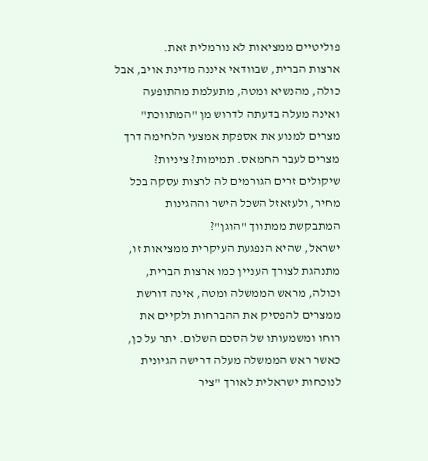פוליטיים ממציאות לא נורמלית זאת.
ארצות הברית, שבוודאי איננה מדינת אויב, אבל כולה, מהנשיא ומטה, מתעלמת מהתופעה ואינה מעלה בדעתה לדרוש מן "המתווכת" מצרים למנוע את אספקת אמצעי הלחימה דרך מצרים לעבר החמאס. תמימות? ציניות? שיקולים זרים הגורמים לה לרצות עסקה בכל מחיר, ולעזאזל השכל הישר וההגינות המתבקשת ממתווך "הוגן"?
ישראל, שהיא הנפגעת העיקרית ממציאות זו, מתנהגת לצורך העניין כמו ארצות הברית, וכולה, מראש הממשלה ומטה, אינה דורשת ממצרים להפסיק את ההברחות ולקיים את רוחו ומשמעותו של הסכם השלום. יתר על כן, כאשר ראש הממשלה מעלה דרישה הגיונית לנוכחות ישראלית לאורך "ציר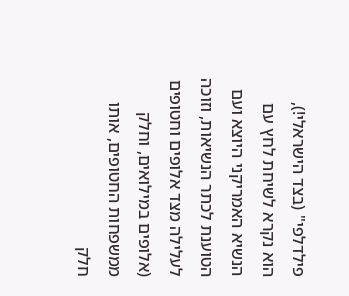פילדלפי" (בצד הישראלי!), הוא נקרא לשיחת לחץ עם הנשיא האמריקני היוצא ועם הטוענת לכתר הנשיאות, וזוכה לעלילה מצד אלופים וחטופים (אלופים במילואים, וחלק ממשפחות החטופים, אותו חלק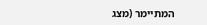המתיימר (מצג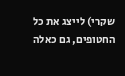שקרי) לייצג את כל החטופים, גם כאלה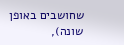שחושבים באופן שונה),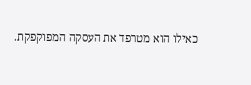כאילו הוא מטרפד את העסקה המפוקפקת.